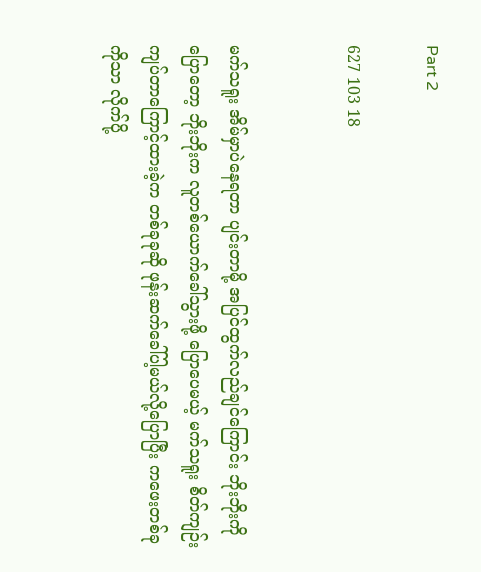Part 2

627 103 18


မက်သရူး အိမ်မှာပဲနေရတာ ပျင်းတာမို့ အပြင်ထွက်လည်ချင်ကြောင်း ဘိုးဘိုးကိုပြောတော့ ဘိုးဘိုးက လူတစ်ယောက်ခေါ်သွားဖို့ ပြောပေမယ့် မက်သရူး စိတ်ကျဉ်းကျပ်တာကြောင့်ထားခဲ့က တစ်ခုခုဆို ဖုန်းဆက်ခေါ်ပါ့မယ်လို့ပြောပြီး ကဖေးတစ်ခုကိုသာ လိုက်ပို့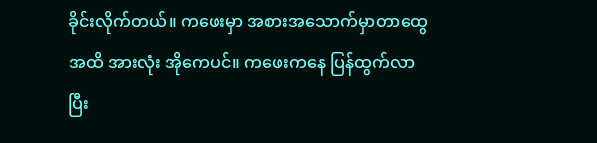ခိုင်းလိုက်တယ်။ ကဖေးမှာ အစားအသောက်မှာတာထွေအထိ အားလုံး အိုကေပင်။ ကဖေးကနေ ပြန်ထွက်လာပြီး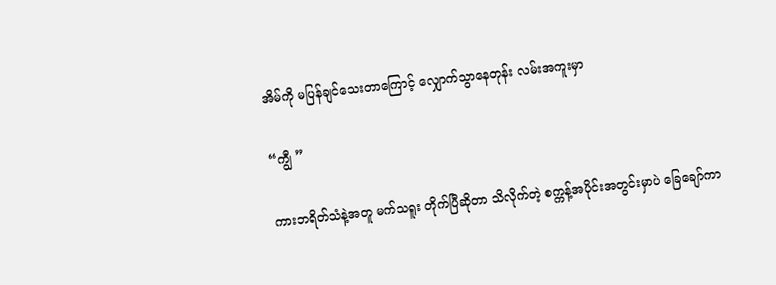အိမ်ကို မပြန်ချင်သေးတာကြောင့် လျှောက်သွာနေတုန်း လမ်းအကူးမှာ

“ကျွီ ”

ကားဘရိတ်သံနဲ့အတူ မက်သရူး တိုက်ပြီဆိုတာ သိလိုက်တဲ့ စက္ကန့်အပိုင်းအတွင်းမှာပဲ ခြေချော်ကာ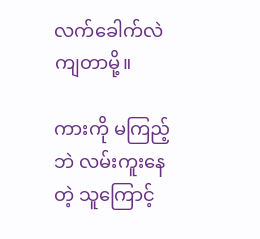လက်ခေါက်လဲကျတာမို့။

ကားကို မကြည့်ဘဲ လမ်းကူးနေတဲ့ သူကြောင့်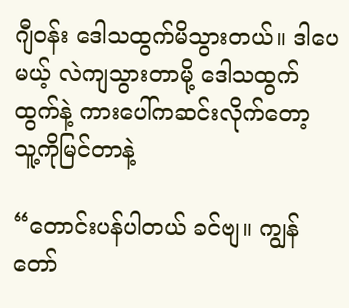ဂျီဝန်း ဒေါသထွက်မိသွားတယ်။ ဒါပေမယ့် လဲကျသွားတာမို့ ဒေါသထွက်ထွက်နဲ့ ကားပေါ်ကဆင်းလိုက်တော့ သူ့ကိုမြင်တာနဲ့

“တောင်းပန်ပါတယ် ခင်ဗျ။ ကျွန်တော်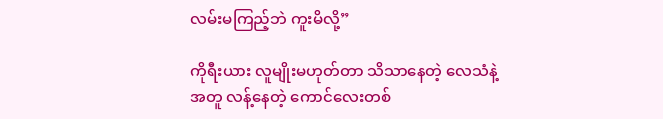လမ်းမကြည့်ဘဲ ကူးမိလို့”

ကိုရီးယား လူမျိုးမဟုတ်တာ သိသာနေတဲ့ လေသံနဲ့အတူ လန့်နေတဲ့ ကောင်လေးတစ်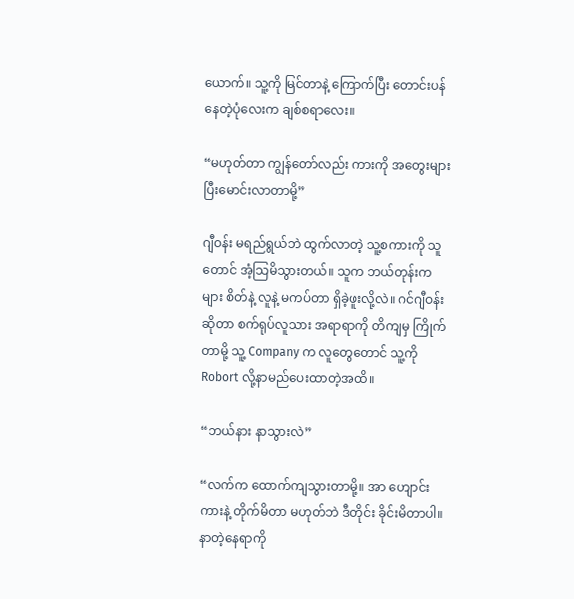ယောက်။ သူ့ကို မြင်တာနဲ့ ကြောက်ပြီး တောင်းပန်နေတဲ့ပုံလေးက ချစ်စရာလေး။

“မဟုတ်တာ ကျွန်တော်လည်း ကားကို အတွေးများပြီးမောင်းလာတာမို့”

ဂျီဝန်း မရည်ရွယ်ဘဲ ထွက်လာတဲ့ သူ့စကားကို သူတောင် အံ့သြမိသွားတယ်။ သူက ဘယ်တုန်းကများ စိတ်နဲ့ လူနဲ့ မကပ်တာ ရှိခဲ့ဖူးလို့လဲ။ ဂင်ဂျီဝန်းဆိုတာ စက်ရုပ်လူသား အရာရာကို တိကျမှ ကြိုက်တာမို့ သူ့ Company က လူတွေတောင် သူ့ကို Robort လို့နာမည်ပေးထာတဲ့အထိ။

“ဘယ်နား နာသွားလဲ”

“လက်က ထောက်ကျသွားတာမို့။ အာ ဟျောင်းကားနဲ့ တိုက်မိတာ မဟုတ်ဘဲ ဒီတိုင်း ခိုင်းမိတာပါ။ နာတဲ့နေရာကို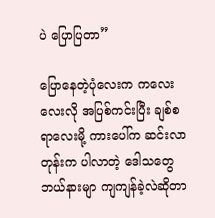ပဲ ပြောပြတာ”

ပြောနေတဲ့ပုံလေးက ကလေးလေးလို အပြစ်ကင်းပြီး ချစ်စရာလေးမို့ ကားပေါ်က ဆင်းလာတုန်းက ပါလာတဲ့ ဒေါသတွေ ဘယ်နားမျာ ကျကျန်ခဲ့လဲဆိုတာ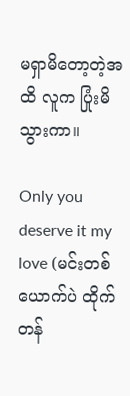မရှာမိတော့တဲ့အထိ လူက ပြုံးမိသွားကာ။

Only you deserve it my love (မင်းတစ်ယောက်ပဲ ထိုက်တန်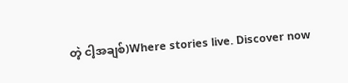တဲ့ ငါ့အချစ်)Where stories live. Discover now